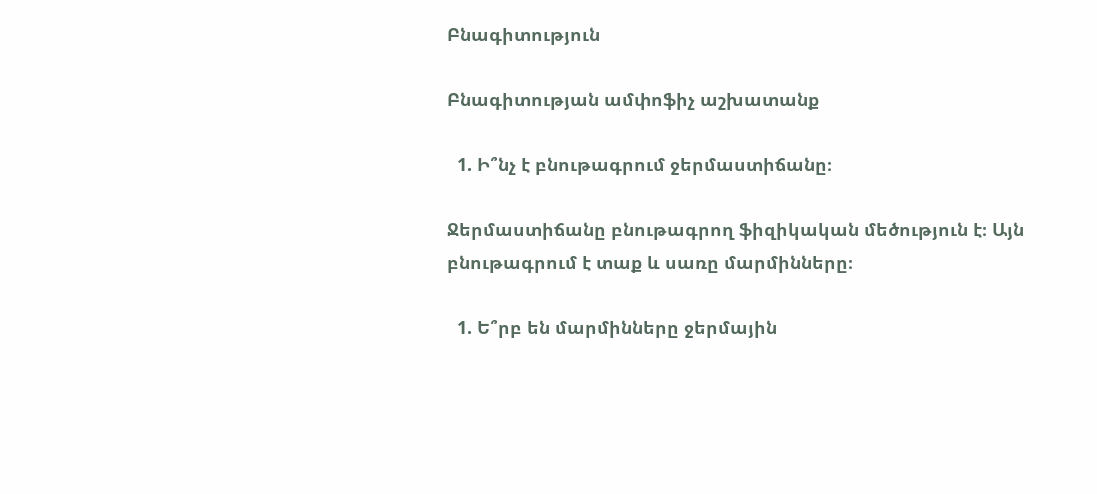Բնագիտություն

Բնագիտության ամփոֆիչ աշխատանք

  1. Ի՞նչ է բնութագրում ջերմաստիճանը։

Ջերմաստիճանը բնութագրող ֆիզիկական մեծություն է։ Այն բնութագրում է տաք և սառը մարմինները։

  1. Ե՞րբ են մարմինները ջերմային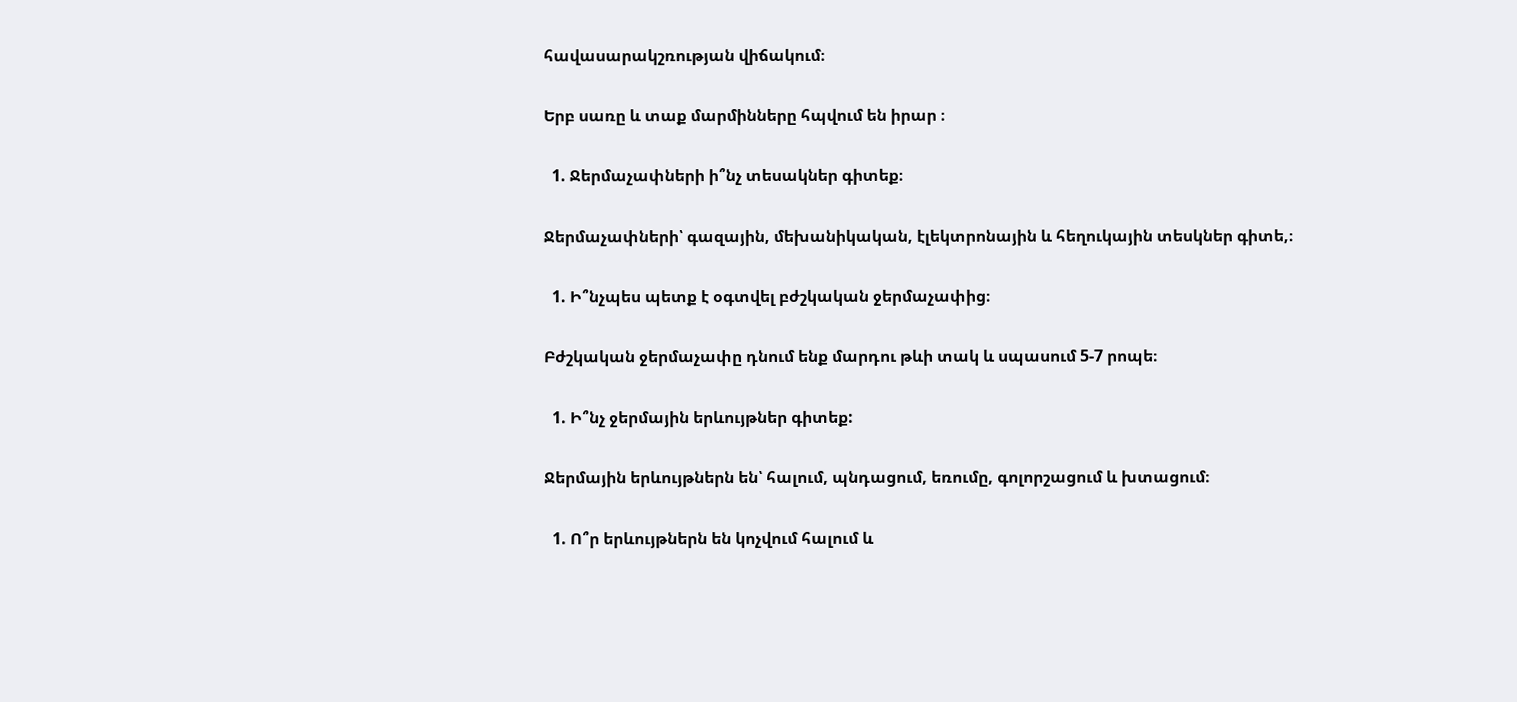հավասարակշռության վիճակում։

Երբ սառը և տաք մարմինները հպվում են իրար ։

  1. Ջերմաչափների ի՞նչ տեսակներ գիտեք։

Ջերմաչափների՝ գազային, մեխանիկական, էլեկտրոնային և հեղուկային տեսկներ գիտե,։

  1. Ի՞նչպես պետք է օգտվել բժշկական ջերմաչափից։

Բժշկական ջերմաչափը դնում ենք մարդու թևի տակ և սպասում 5-7 րոպե։

  1. Ի՞նչ ջերմային երևույթներ գիտեք:

Ջերմային երևույթներն են՝ հալում, պնդացում, եռումը, գոլորշացում և խտացում։

  1. Ո՞ր երևույթներն են կոչվում հալում և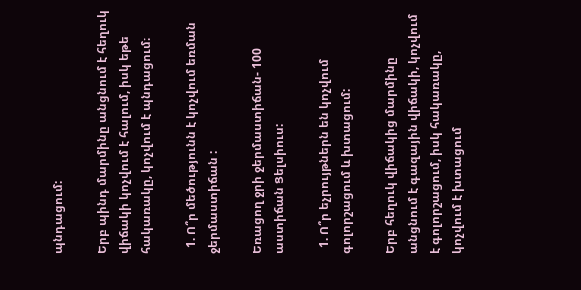պնդացում:

Երբ պինդ մարմինը անցնում է հեղուկ վիճակի կոչվում է հալում, իսկ եթե հակառակը, կոչվում է պնդացում։

  1. Ո՞ր մեծությունն է կոչվում եռման ջերմաստիճան :

Եռացող ջրի ջերմաստիճան- 100 աստիճան Ցելսիուս:

  1. Ո՞ր եչրույթներն են կոչվում գոլորշացում և խտացում:

Երբ հեղուկ վիճակից մարմինը անցնում է գազային վիճակի, կոչվում է գոլորշացում, իսկ հակառակը, կոչվում է խտացում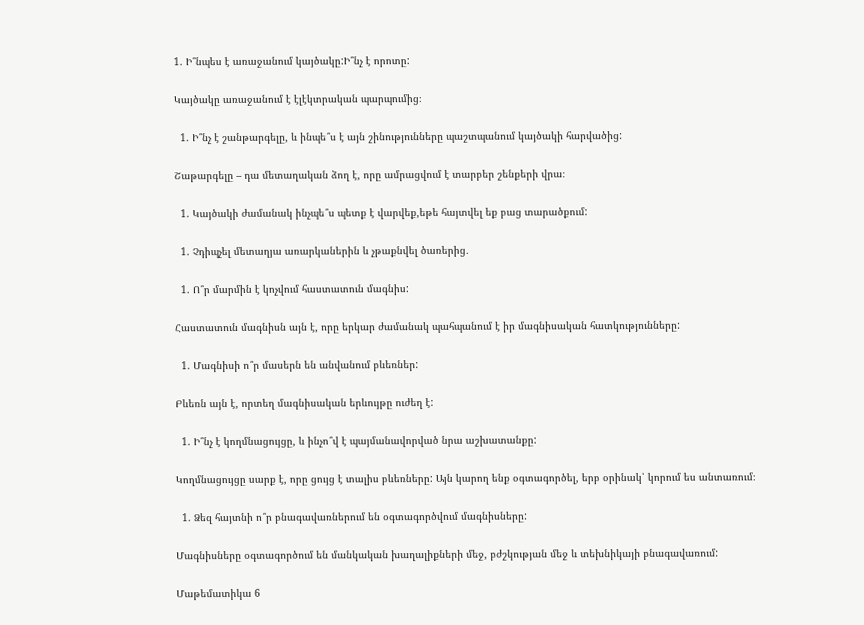1. Ի՞նպես է առաջանում կայծակը:Ի՞նչ է որոտը:

Կայծակը առաջանում է էլէկտրական պարպումից։

  1. Ի՞նչ է շանթարգելը, և ինպե՞ս է այն շինությունները պաշտպանում կայծակի հարվածից:

Շաթարգելը – դա մետաղական ձող է, որը ամրացվում է տարբեր շենքերի վրա։

  1. Կայծակի ժամանակ ինչպե՞ս պետք է վարվեք,եթե հայտվել եք բաց տարածքում:

  1. Չդիպչել մետաղյա առարկաներին և չթաքնվել ծառերից․

  1. Ո՞ր մարմին է կոչվում հաստատուն մագնիս:

Հաստատուն մագնիսն այն է, որը երկար ժամանակ պահպանում է իր մագնիսական հատկությունները:

  1. Մագնիսի ո՞ր մասերն են անվանում բևեռներ:

Բևեռն այն է, որտեղ մագնիսական երևույթը ուժեղ է:

  1. Ի՞նչ է կողմնացույցը, և ինչո՞վ է պայմանավորված նրա աշխատանքը:

Կողմնացույցը սարք է, որը ցույց է տալիս բևեռները: Այն կարող ենք օգտագործել, երբ օրինակ՝ կորում ես անտառում։

  1. Ձեզ հայտնի ո՞ր բնագավառներում են օգտագործվում մագնիսները:

Մագնիսները օգտագործում են մանկական խաղալիքների մեջ, բժշկության մեջ և տեխնիկայի բնագավառում:

Մաթեմատիկա 6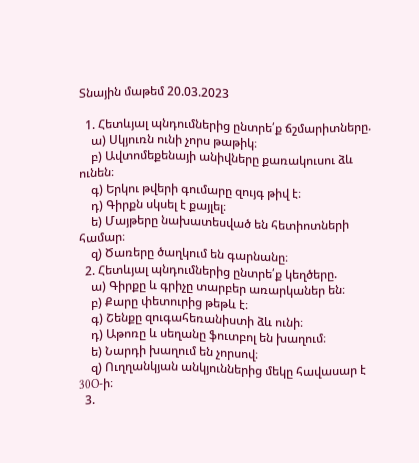Տնային մաթեմ 20.03.2023

  1. Հետևյալ պնդումներից ընտրե՛ք ճշմարիտները.
    ա) Սկյուռն ունի չորս թաթիկ։
    բ) Ավտոմեքենայի անիվները քառակուսու ձև ունեն։
    գ) Երկու թվերի գումարը զույգ թիվ է։
    դ) Գիրքն սկսել է քայլել։
    ե) Մայթերը նախատեսված են հետիոտների համար։
    զ) Ծառերը ծաղկում են գարնանը։
  2. Հետևյալ պնդումներից ընտրե՛ք կեղծերը.
    ա) Գիրքը և գրիչը տարբեր առարկաներ են։
    բ) Քարը փետուրից թեթև է։
    գ) Շենքը զուգահեռանիստի ձև ունի։
    դ) Աթոռը և սեղանը ֆուտբոլ են խաղում։
    ե) Նարդի խաղում են չորսով։
    զ) Ուղղանկյան անկյուններից մեկը հավասար է 30O-ի։
  3.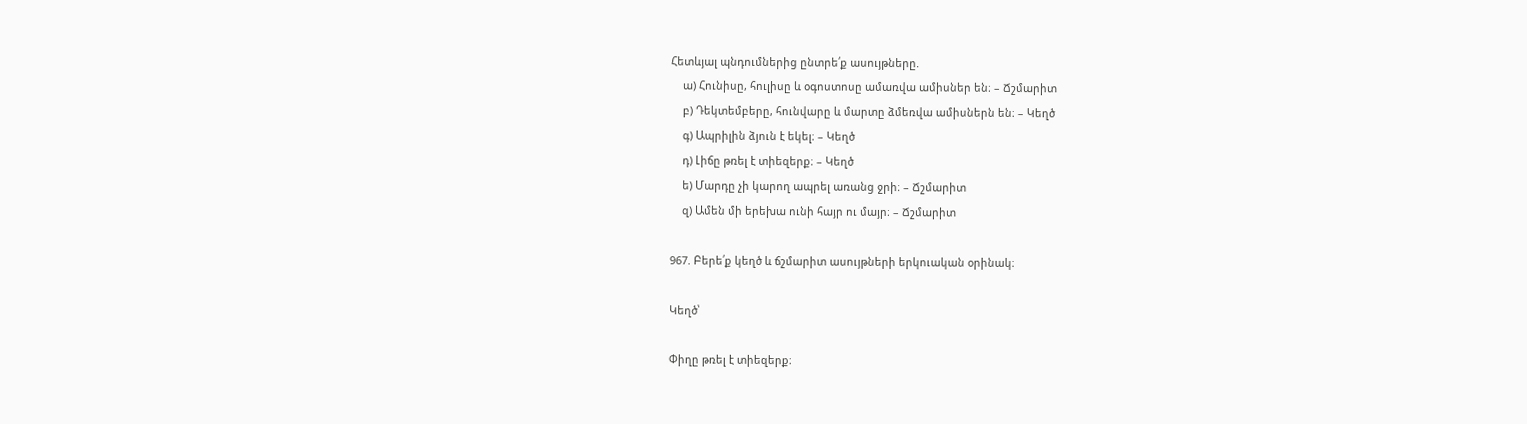Հետևյալ պնդումներից ընտրե՛ք ասույթները.
    ա) Հունիսը, հուլիսը և օգոստոսը ամառվա ամիսներ են։ – Ճշմարիտ
    բ) Դեկտեմբերը, հունվարը և մարտը ձմեռվա ամիսներն են։ – Կեղծ
    գ) Ապրիլին ձյուն է եկել։ – Կեղծ
    դ) Լիճը թռել է տիեզերք։ – Կեղծ
    ե) Մարդը չի կարող ապրել առանց ջրի։ – Ճշմարիտ
    զ) Ամեն մի երեխա ունի հայր ու մայր։ – Ճշմարիտ

967. Բերե՛ք կեղծ և ճշմարիտ ասույթների երկուական օրինակ։

Կեղծ՝

Փիղը թռել է տիեզերք։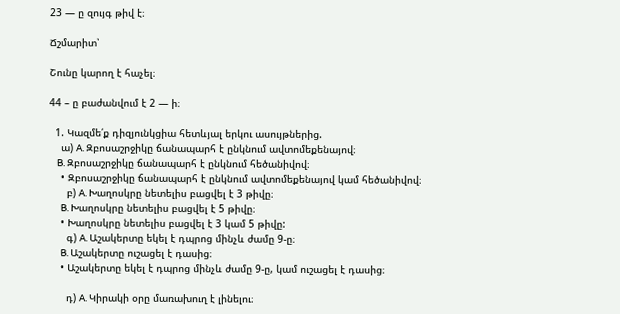23 — ը զույգ թիվ է։

Ճշմարիտ՝

Շունը կարող է հաչել։

44 – ը բաժանվում է 2 — ի։

  1. Կազմե՛ք դիզյունկցիա հետևյալ երկու ասույթներից.
    ա) A. Զբոսաշրջիկը ճանապարհ է ընկնում ավտոմեքենայով։
    B. Զբոսաշրջիկը ճանապարհ է ընկնում հեծանիվով։
    • Զբոսաշրջիկը ճանապարհ է ընկնում ավտոմեքենայով կամ հեծանիվով։
      բ) A. Խաղոսկրը նետելիս բացվել է 3 թիվը։
      B. Խաղոսկրը նետելիս բացվել է 5 թիվը։
    • Խաղոսկրը նետելիս բացվել է 3 կամ 5 թիվը:
      գ) A. Աշակերտը եկել է դպրոց մինչև ժամը 9-ը։
      B. Աշակերտը ուշացել է դասից։
    • Աշակերտը եկել է դպրոց մինչև ժամը 9-ը, կամ ուշացել է դասից։

      դ) A. Կիրակի օրը մառախուղ է լինելու։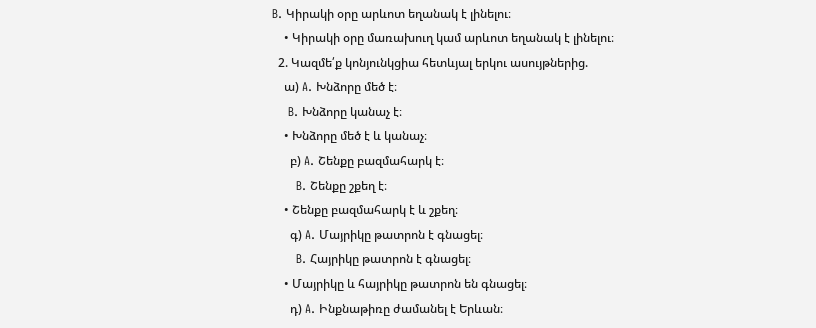B. Կիրակի օրը արևոտ եղանակ է լինելու։
    • Կիրակի օրը մառախուղ կամ արևոտ եղանակ է լինելու։
  2. Կազմե՛ք կոնյունկցիա հետևյալ երկու ասույթներից.
    ա) A. Խնձորը մեծ է։
    B. Խնձորը կանաչ է։
    • Խնձորը մեծ է և կանաչ։
      բ) A. Շենքը բազմահարկ է։
      B. Շենքը շքեղ է։
    • Շենքը բազմահարկ է և շքեղ։
      գ) A. Մայրիկը թատրոն է գնացել։
      B. Հայրիկը թատրոն է գնացել։
    • Մայրիկը և հայրիկը թատրոն են գնացել։
      դ) A. Ինքնաթիռը ժամանել է Երևան։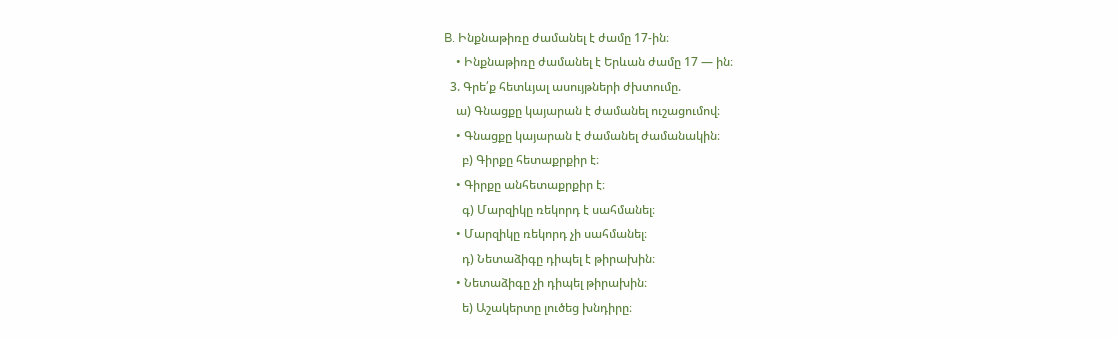B. Ինքնաթիռը ժամանել է ժամը 17-ին։
    • Ինքնաթիռը ժամանել է Երևան ժամը 17 — ին։
  3. Գրե՛ք հետևյալ ասույթների ժխտումը.
    ա) Գնացքը կայարան է ժամանել ուշացումով։
    • Գնացքը կայարան է ժամանել ժամանակին։
      բ) Գիրքը հետաքրքիր է։
    • Գիրքը անհետաքրքիր է։
      գ) Մարզիկը ռեկորդ է սահմանել։
    • Մարզիկը ռեկորդ չի սահմանել։
      դ) Նետաձիգը դիպել է թիրախին։
    • Նետաձիգը չի դիպել թիրախին։
      ե) Աշակերտը լուծեց խնդիրը։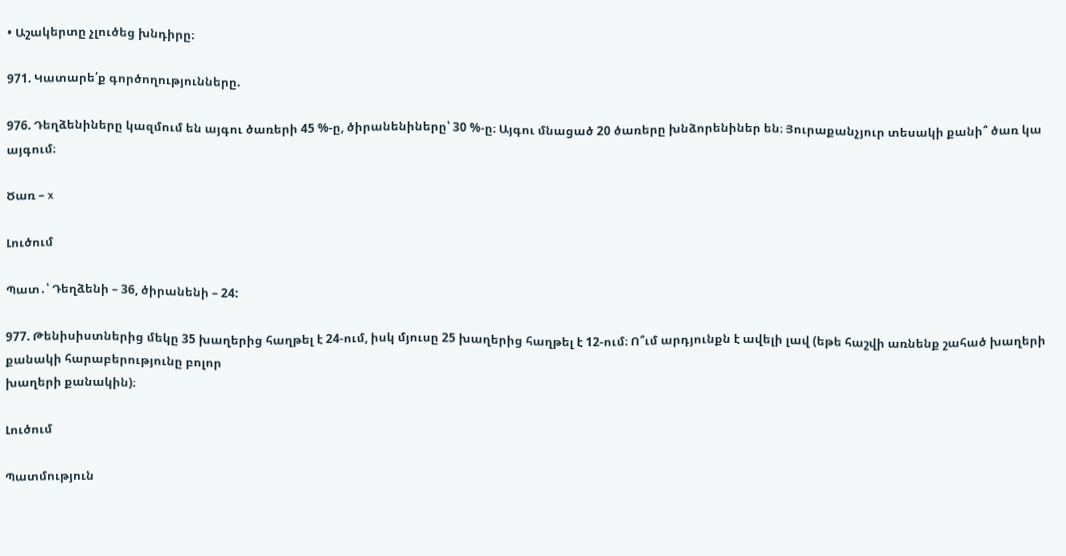• Աշակերտը չլուծեց խնդիրը։

971. Կատարե՛ք գործողությունները.

976. Դեղձենիները կազմում են այգու ծառերի 45 %-ը, ծիրանենիները՝ 30 %-ը։ Այգու մնացած 20 ծառերը խնձորենիներ են։ Յուրաքանչյուր տեսակի քանի՞ ծառ կա այգում։

Ծառ – x

Լուծում

Պատ․՝ Դեղձենի – 36, ծիրանենի – 24:

977. Թենիսիստներից մեկը 35 խաղերից հաղթել է 24-ում, իսկ մյուսը 25 խաղերից հաղթել է 12-ում։ Ո՞ւմ արդյունքն է ավելի լավ (եթե հաշվի առնենք շահած խաղերի քանակի հարաբերությունը բոլոր
խաղերի քանակին)։

Լուծում

Պատմություն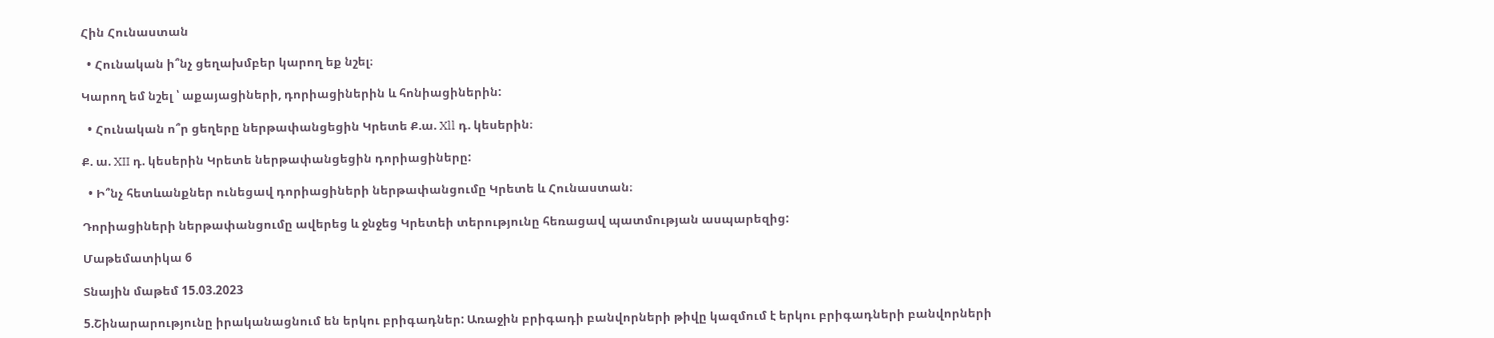Հին Հունաստան

  • Հունական ի՞նչ ցեղախմբեր կարող եք նշել։

Կարող եմ նշել ՝ աքայացիների, դորիացիներին և հոնիացիներին:

  • Հունական ո՞ր ցեղերը ներթափանցեցին Կրետե Ք.ա. Xll դ. կեսերին։

Ք. ա. XII դ. կեսերին Կրետե ներթափանցեցին դորիացիները:

  • Ի՞նչ հետևանքներ ունեցավ դորիացիների ներթափանցումը Կրետե և Հունաստան։

Դորիացիների ներթափանցումը ավերեց և ջնջեց Կրետեի տերությունը հեռացավ պատմության ասպարեզից:

Մաթեմատիկա 6

Տնային մաթեմ 15.03.2023

5.Շինարարությունը իրականացնում են երկու բրիգադներ: Առաջին բրիգադի բանվորների թիվը կազմում է երկու բրիգադների բանվորների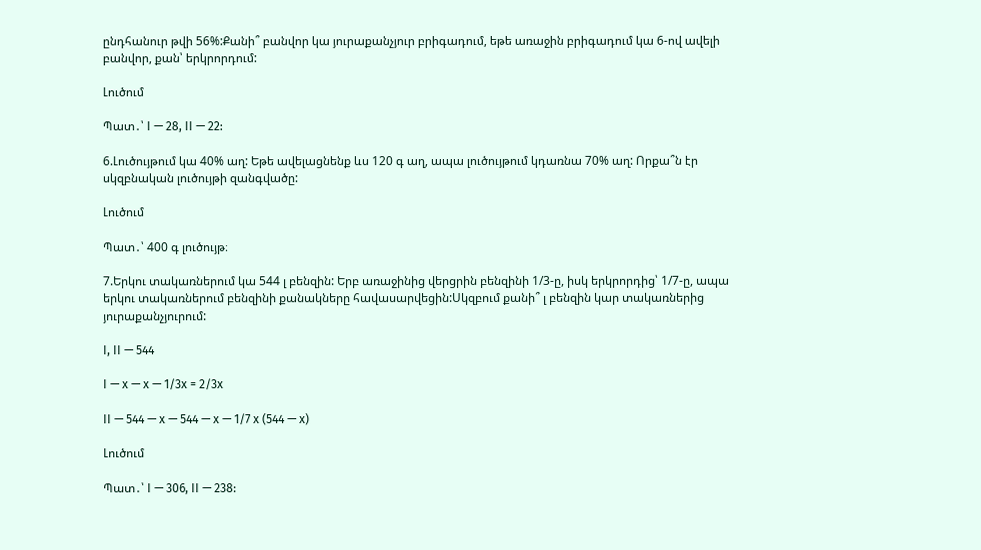ընդհանուր թվի 56%:Քանի՞ բանվոր կա յուրաքանչյուր բրիգադում, եթե առաջին բրիգադում կա 6-ով ավելի բանվոր, քան՝ երկրորդում:

Լուծում

Պատ․՝ I — 28, II — 22:

6.Լուծույթում կա 40% աղ: Եթե ավելացնենք ևս 120 գ աղ, ապա լուծույթում կդառնա 70% աղ: Որքա՞ն էր սկզբնական լուծույթի զանգվածը:

Լուծում

Պատ․՝ 400 գ լուծույթ։

7.Երկու տակառներում կա 544 լ բենզին: Երբ առաջինից վերցրին բենզինի 1/3-ը, իսկ երկրորդից՝ 1/7-ը, ապա երկու տակառներում բենզինի քանակները հավասարվեցին:Սկզբում քանի՞ լ բենզին կար տակառներից յուրաքանչյուրում:

I, II — 544

I — x — x — 1/3x = 2/3x

II — 544 — x — 544 — x — 1/7 x (544 — x)

Լուծում

Պատ․՝ I — 306, II — 238: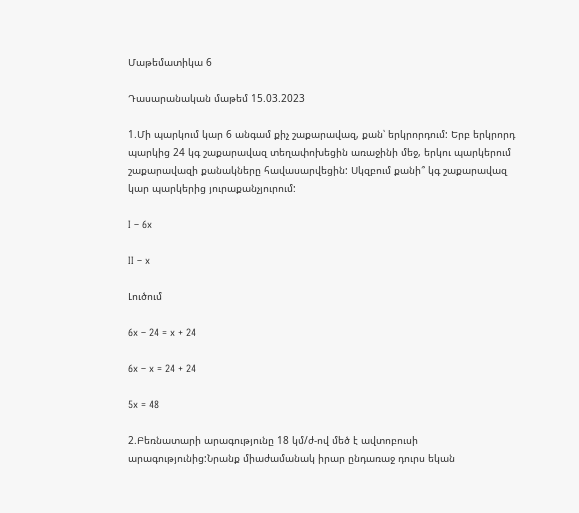Մաթեմատիկա 6

Դասարանական մաթեմ 15.03.2023

1.Մի պարկում կար 6 անգամ քիչ շաքարավազ, քան՝ երկրորդում: Երբ երկրորդ պարկից 24 կգ շաքարավազ տեղափոխեցին առաջինի մեջ, երկու պարկերում շաքարավազի քանակները հավասարվեցին: Սկզբում քանի՞ կգ շաքարավազ կար պարկերից յուրաքանչյուրում:

I – 6x

II – x

Լուծում

6x – 24 = x + 24

6x – x = 24 + 24

5x = 48

2.Բեռնատարի արագությունը 18 կմ/ժ-ով մեծ է ավտոբուսի արագությունից:Նրանք միաժամանակ իրար ընդառաջ դուրս եկան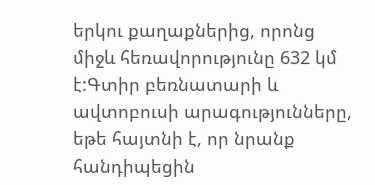երկու քաղաքներից, որոնց միջև հեռավորությունը 632 կմ է:Գտիր բեռնատարի և ավտոբուսի արագությունները, եթե հայտնի է, որ նրանք հանդիպեցին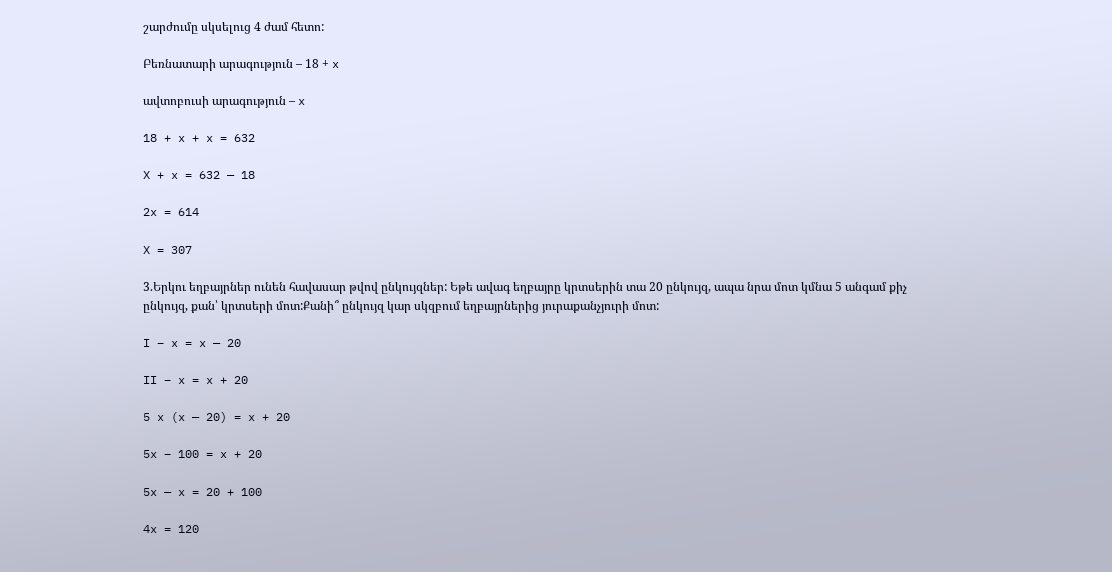շարժումը սկսելուց 4 ժամ հետո:

Բեռնատարի արագություն – 18 + x

ավտոբուսի արագություն – x

18 + x + x = 632

X + x = 632 — 18

2x = 614

X = 307

3.Երկու եղբայրներ ունեն հավասար թվով ընկույզներ: Եթե ավագ եղբայրը կրտսերին տա 20 ընկույզ, ապա նրա մոտ կմնա 5 անգամ քիչ ընկույզ, քան՝ կրտսերի մոտ:Քանի՞ ընկույզ կար սկզբում եղբայրներից յուրաքանչյուրի մոտ:

I – x = x — 20

II – x = x + 20

5 x (x — 20) = x + 20

5x – 100 = x + 20

5x — x = 20 + 100

4x = 120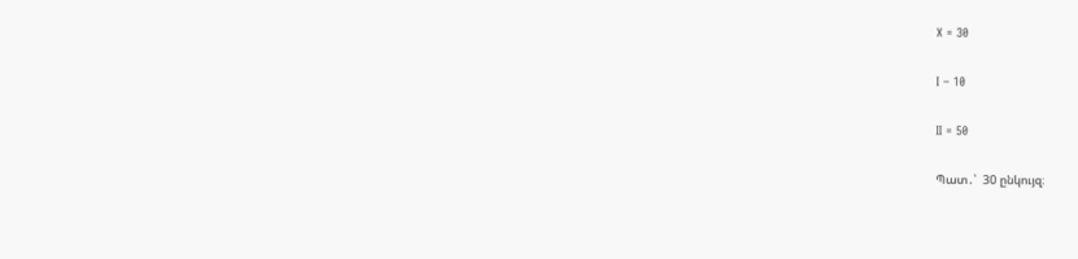X = 30

I – 10

II = 50

Պատ․՝  30 ընկույզ։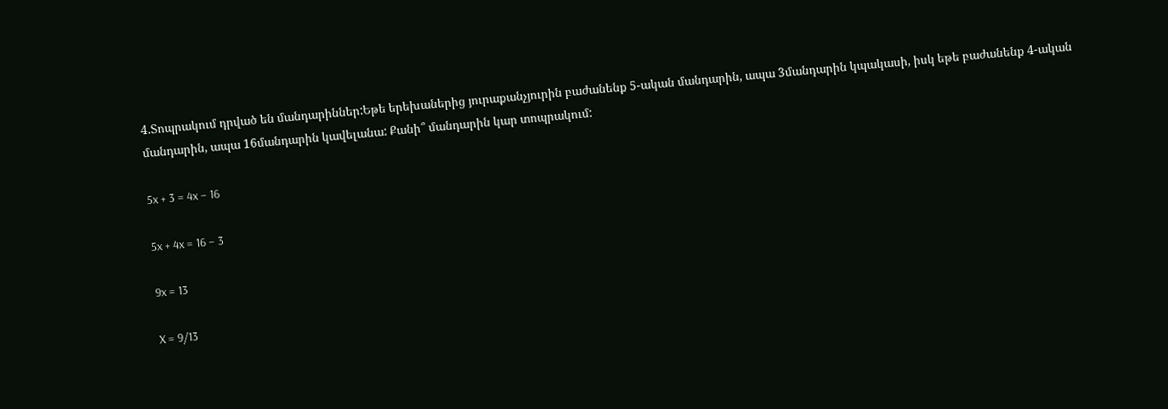4.Տոպրակում դրված են մանդարիններ:Եթե երեխաներից յուրաքանչյուրին բաժանենք 5-ական մանդարին, ապա 3մանդարին կպակասի, իսկ եթե բաժանենք 4-ական մանդարին, ապա 16մանդարին կավելանա: Քանի՞ մանդարին կար տոպրակում:

5x + 3 = 4x – 16

5x + 4x = 16 – 3

9x = 13

X = 9/13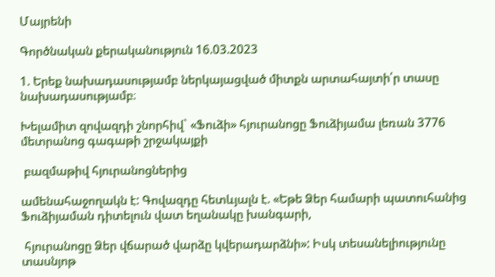Մայրենի

Գործնական քերականություն 16.03.2023

1. Երեք նախադասությամբ ներկայացված միտքն արտահայտի՛ր տասը նախադասությամբ։

Խելամիտ զովազդի շնորհիվ` «Ֆուձի» հյուրանոցը Ֆուձիյամա լեռան 3776 մետրանոց գագաթի շրջակայքի

 բազմաթիվ հյուրանոցներից

ամենահաջողակն է: Գովազդը հետևյալն է. «Եթե Ձեր համարի պատուհանից Ֆուձիյաման դիտելուն վատ եղանակը խանգարի,

 հյուրանոցը Ձեր վճարած վարձը կվերադարձնի»: Իսկ տեսանելիությունը տասնյոթ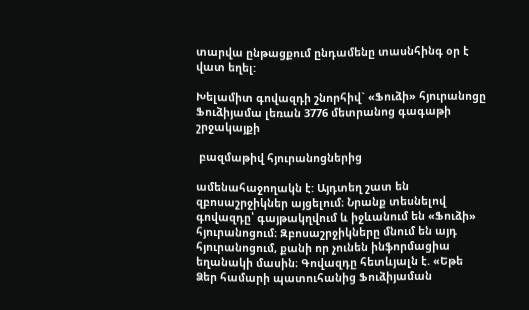տարվա ընթացքում ընդամենը տասնհինգ օր է վատ եղել:

Խելամիտ գովազդի շնորհիվ` «Ֆուձի» հյուրանոցը Ֆուձիյամա լեռան 3776 մետրանոց գագաթի շրջակայքի

 բազմաթիվ հյուրանոցներից

ամենահաջողակն է: Այդտեղ շատ են զբոսաշրջիկներ այցելում։ Նրանք տեսնելով գովազդը՝ գայթակղվում և իջևանում են «Ֆուձի» հյուրանոցում։ Զբոսաշրջիկները մնում են այդ հյուրանոցում, քանի որ չունեն ինֆորմացիա եղանակի մասին։ Գովազդը հետևյալն է. «Եթե Ձեր համարի պատուհանից Ֆուձիյաման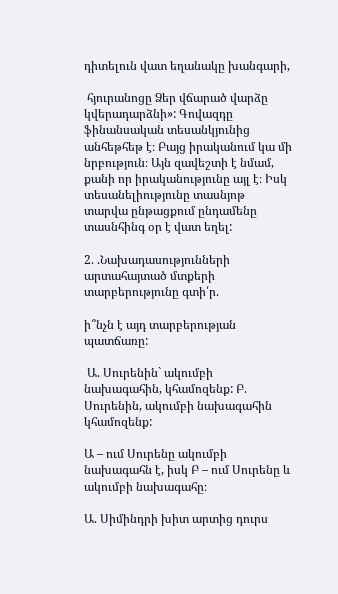դիտելուն վատ եղանակը խանգարի,

 հյուրանոցը Ձեր վճարած վարձը կվերադարձնի»: Գովազդը ֆինանսական տեսանկյունից անհեթհեթ է։ Բայց իրականում կա մի նրբություն։ Այն զավեշտի է նմամ, քանի որ իրականությունը այլ է։ Իսկ տեսանելիությունը տասնյոթ  տարվա ընթացքում ընդամենը տասնհինգ օր է վատ եղել:

2. .Նախադասությունների արտահայտած մտքերի տարբերությունը գտի՛ր.

ի՞նչն է այդ տարբերության պատճառը:

 Ա. Սուրենին` ակումբի նախագահին, կհամոզենք: Բ. Սուրենին, ակումբի նախագահին կհամոզենք:

Ա – ում Սուրենը ակումբի նախագահն է, իսկ Բ – ում Սուրենը և ակումբի նախագահը։

Ա. Սիմինդրի խիտ արտից դուրս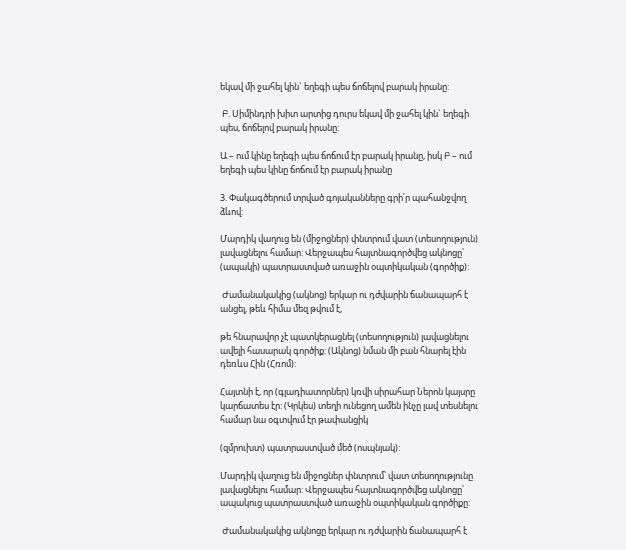եկավ մի ջահել կին` եղեգի պես ճոճելով բարակ իրանը:

 Բ. Սիմինդրի խիտ արտից դուրս եկավ մի ջահել կին` եղեգի պես, ճոճելով բարակ իրանը:

Ա – ում կինը եղեգի պես ճոճում էր բարակ իրանը, իսկ Բ – ում եղեգի պես կինը ճոճում էր բարակ իրանը

3. Փակագծերում տրված գոյականները գրի՛ր պահանջվող ձևով:

Մարդիկ վաղուց են (միջոցներ) փնտրում վատ (տեսողություն) լավացնելու համար: Վերջապես հայտնագործվեց ակնոցը՝ (ապակի) պատրաստված առաջին օպտիկական (գործիք):

 Ժամանակակից (ակնոց) երկար ու դժվարին ճանապարհ է անցել, թեև հիմա մեզ թվում է,

թե հնարավոր չէ պատկերացնել (տեսողություն) լավացնելու ավելի հասարակ գործիք: (Ակնոց) նման մի բան հնարել էին դեռևս Հին (Հռոմ):

Հայտնի է, որ (գլադիատորներ) կռվի սիրահար Ներոն կայսրը կարճատես էր: (Կրկես) տեղի ունեցող ամեն ինչը լավ տեսնելու համար նա օգտվում էր թափանցիկ

(զմրուխտ) պատրաստված մեծ (ոսպնյակ):

Մարդիկ վաղուց են միջոցներ փնտրում՝ վատ տեսողությունը լավացնելու համար: Վերջապես հայտնագործվեց ակնոցը՝ ապակուց պատրաստված առաջին օպտիկական գործիքը:

 Ժամանակակից ակնոցը երկար ու դժվարին ճանապարհ է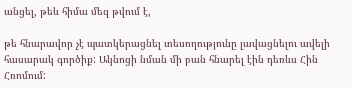անցել, թեև հիմա մեզ թվում է,

թե հնարավոր չէ պատկերացնել տեսողությունը լավացնելու ավելի հասարակ գործիք: Ակնոցի նման մի բան հնարել էին դեռևս Հին Հռոմում: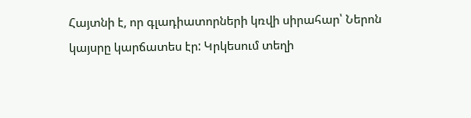Հայտնի է, որ գլադիատորների կռվի սիրահար՝ Ներոն կայսրը կարճատես էր: Կրկեսում տեղի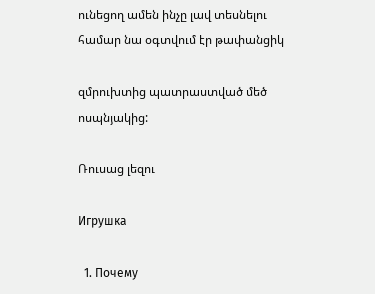ունեցող ամեն ինչը լավ տեսնելու համար նա օգտվում էր թափանցիկ

զմրուխտից պատրաստված մեծ ոսպնյակից:

Ռուսաց լեզու

Игрушка

  1. Почему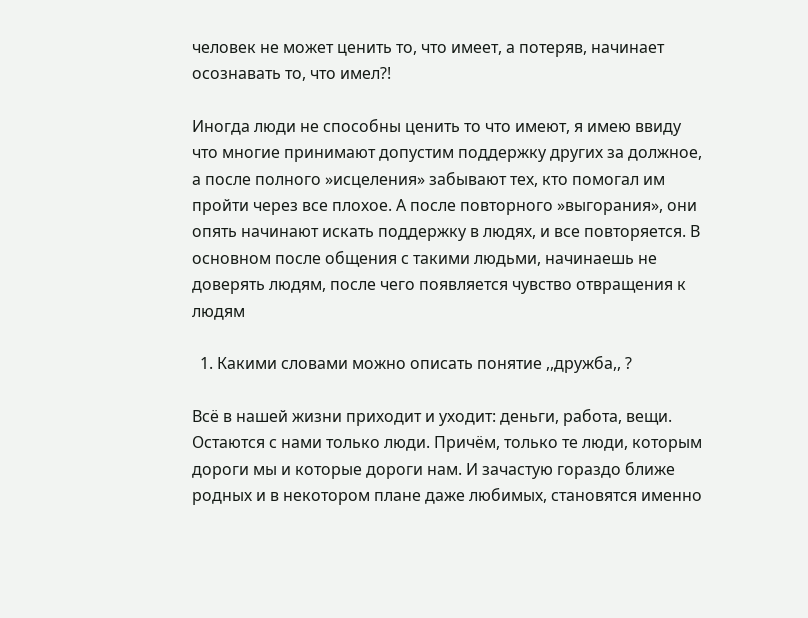человек не может ценить то, что имеет, а потеряв, начинает осознавать то, что имел?!

Иногда люди не способны ценить то что имеют, я имею ввиду что многие принимают допустим поддержку других за должное, а после полного »исцеления» забывают тех, кто помогал им пройти через все плохое. А после повторного »выгорания», они опять начинают искать поддержку в людях, и все повторяется. В основном после общения с такими людьми, начинаешь не доверять людям, после чего появляется чувство отвращения к людям

  1. Какими словами можно описать понятие ,,дружба,, ?

Всё в нашей жизни приходит и уходит: деньги, работа, вещи. Остаются с нами только люди. Причём, только те люди, которым дороги мы и которые дороги нам. И зачастую гораздо ближе родных и в некотором плане даже любимых, становятся именно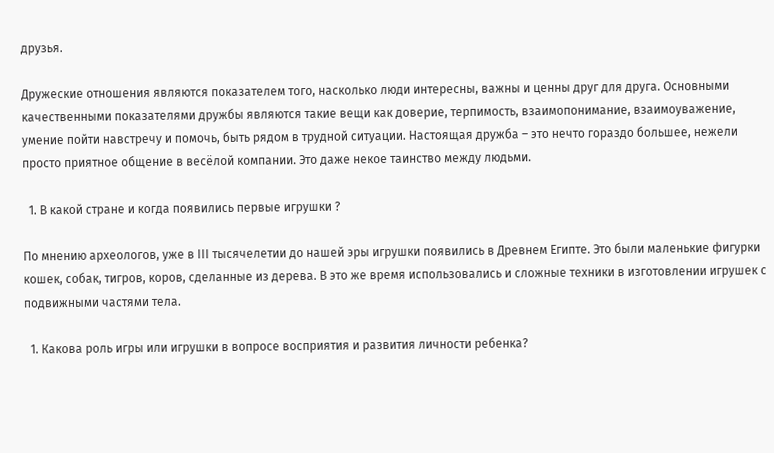друзья.

Дружеские отношения являются показателем того, насколько люди интересны, важны и ценны друг для друга. Основными качественными показателями дружбы являются такие вещи как доверие, терпимость, взаимопонимание, взаимоуважение, умение пойти навстречу и помочь, быть рядом в трудной ситуации. Настоящая дружба – это нечто гораздо большее, нежели просто приятное общение в весёлой компании. Это даже некое таинство между людьми.

  1. В какой стране и когда появились первые игрушки ?

По мнению археологов, уже в ІІІ тысячелетии до нашей эры игрушки появились в Древнем Египте. Это были маленькие фигурки кошек, собак, тигров, коров, сделанные из дерева. В это же время использовались и сложные техники в изготовлении игрушек с подвижными частями тела.

  1. Какова роль игры или игрушки в вопросе восприятия и развития личности ребенка?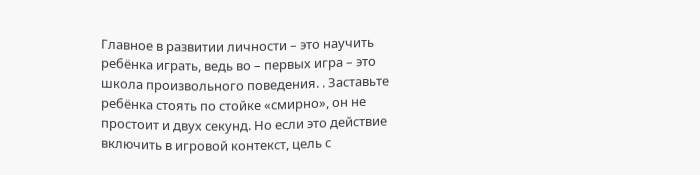Главное в развитии личности – это научить ребёнка играть, ведь во – первых игра – это школа произвольного поведения. . Заставьте ребёнка стоять по стойке «смирно», он не простоит и двух секунд. Но если это действие включить в игровой контекст, цель с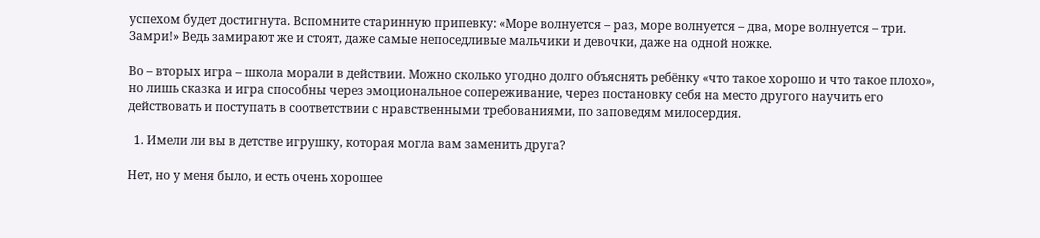успехом будет достигнута. Вспомните старинную припевку: «Море волнуется – раз, море волнуется – два, море волнуется – три. Замри!» Ведь замирают же и стоят, даже самые непоседливые мальчики и девочки, даже на одной ножке.

Во – вторых игра – школа морали в действии. Можно сколько угодно долго объяснять ребёнку «что такое хорошо и что такое плохо», но лишь сказка и игра способны через эмоциональное сопереживание, через постановку себя на место другого научить его действовать и поступать в соответствии с нравственными требованиями, по заповедям милосердия.

  1. Имели ли вы в детстве игрушку, которая могла вам заменить друга?

Нет, но у меня было, и есть очень хорошее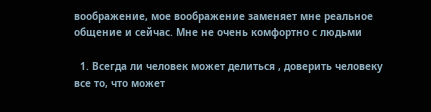воображение, мое воображение заменяет мне реальное общение и сейчас. Мне не очень комфортно с людьми

  1. Всегда ли человек может делиться , доверить человеку все то, что может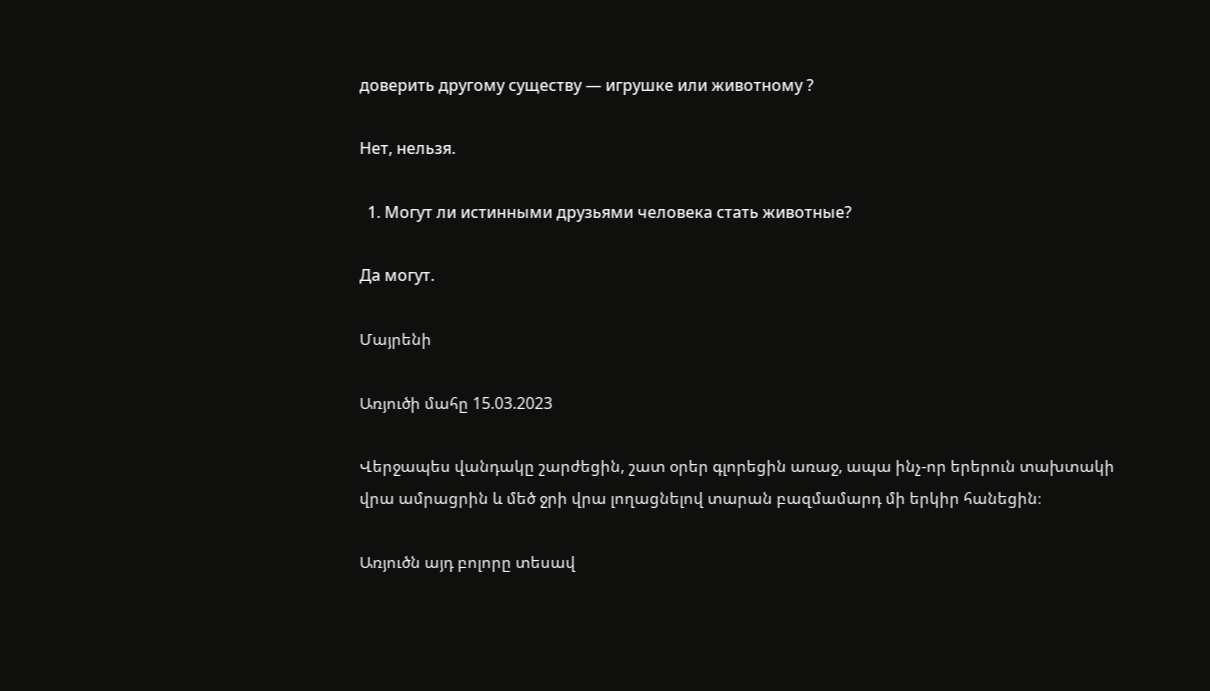доверить другому существу — игрушке или животному ?

Нет, нельзя.

  1. Могут ли истинными друзьями человека стать животные?

Да могут.

Մայրենի

Առյուծի մահը 15.03.2023

Վերջապես վանդակը շարժեցին, շատ օրեր գլորեցին առաջ, ապա ինչ-որ երերուն տախտակի վրա ամրացրին և մեծ ջրի վրա լողացնելով տարան բազմամարդ մի երկիր հանեցին։

Առյուծն այդ բոլորը տեսավ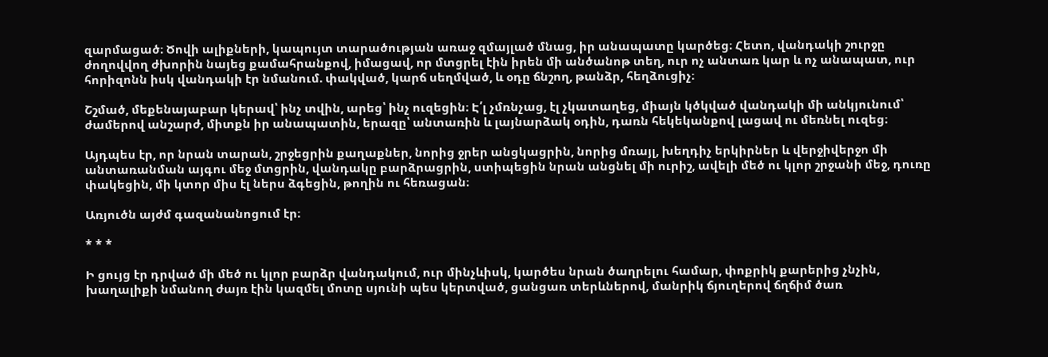զարմացած։ Ծովի ալիքների, կապույտ տարածության առաջ զմայլած մնաց, իր անապատը կարծեց։ Հետո, վանդակի շուրջը ժողովվող ժխորին նայեց քամահրանքով, իմացավ, որ մտցրել էին իրեն մի անծանոթ տեղ, ուր ոչ անտառ կար և ոչ անապատ, ուր հորիզոնն իսկ վանդակի էր նմանում. փակված, կարճ սեղմված, և օդը ճնշող, թանձր, հեղձուցիչ։

Շշմած, մեքենայաբար կերավ՝ ինչ տվին, արեց՝ ինչ ուզեցին։ Է՛լ չմռնչաց, էլ չկատաղեց, միայն կծկված վանդակի մի անկյունում՝ ժամերով անշարժ, միտքն իր անապատին, երազը՝ անտառին և լայնարձակ օդին, դառն հեկեկանքով լացավ ու մեռնել ուզեց։

Այդպես էր, որ նրան տարան, շրջեցրին քաղաքներ, նորից ջրեր անցկացրին, նորից մռայլ, խեղդիչ երկիրներ և վերջիվերջո մի անտառանման այգու մեջ մտցրին, վանդակը բարձրացրին, ստիպեցին նրան անցնել մի ուրիշ, ավելի մեծ ու կլոր շրջանի մեջ, դուռը փակեցին, մի կտոր միս էլ ներս ձգեցին, թողին ու հեռացան։

Առյուծն այժմ գազանանոցում էր։

* * *

Ի ցույց էր դրված մի մեծ ու կլոր բարձր վանդակում, ուր մինչևիսկ, կարծես նրան ծաղրելու համար, փոքրիկ քարերից չնչին, խաղալիքի նմանող ժայռ էին կազմել մոտը սյունի պես կերտված, ցանցառ տերևներով, մանրիկ ճյուղերով ճղճիմ ծառ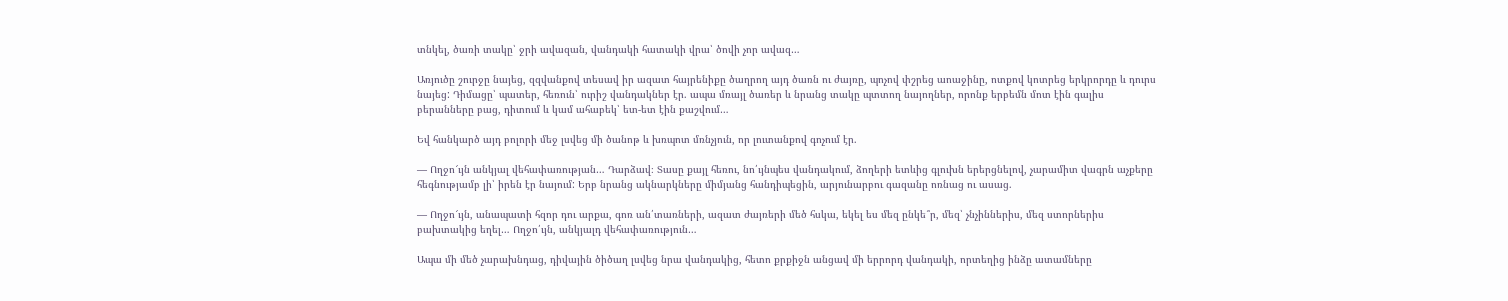տնկել, ծառի տակը՝ ջրի ավազան, վանդակի հատակի վրա՝ ծովի չոր ավազ…

Առյուծը շուրջը նայեց, զզվանքով տեսավ իր ազատ հայրենիքը ծաղրող այդ ծառն ու ժայռը, պոչով փշրեց աոաջինը, ոտքով կոտրեց երկրորդը և դուրս նայեց: Դիմացը՝ պատեր, հեռուն՝ ուրիշ վանդակներ էր. ապա մռայլ ծառեր և նրանց տակը պտտող նայողներ, որոնք երբեմն մոտ էին գալիս բերանները բաց, դիտում և կամ ահաբեկ՝ ետ-ետ էին քաշվում…

Եվ հանկարծ այդ բոլորի մեջ լսվեց մի ծանոթ և խռպոտ մռնչյուն, որ լուտանքով գոչում էր.

— Ողջո՜ւյն անկյալ վեհափառության… Դարձավ։ Տասը քայլ հեռու, նո՛ւյնպես վանդակում, ձողերի ետևից գլուխն երերցնելով, չարամիտ վագրն աչքերը հեգնությամբ լի՝ իրեն էր նայում: Երբ նրանց ակնարկները միմյանց հանդիպեցին, արյունարբու գազանը ոռնաց ու ասաց.

— Ողջո՜ւյն, անապատի հզոր դու արքա, գոռ ան՛տառների, ազատ ժայռերի մեծ հսկա, եկել ես մեզ ընկե՞ր, մեզ՝ չնչիններիս, մեզ ստորներիս բախտակից եղել… Ողջո՛ւյն, անկյալդ վեհափառություն…

Ապա մի մեծ չարախնդաց, դիվային ծիծաղ լսվեց նրա վանդակից, հետո քրքիջն անցավ մի երրորդ վանդակի, որտեղից ինձը ատամները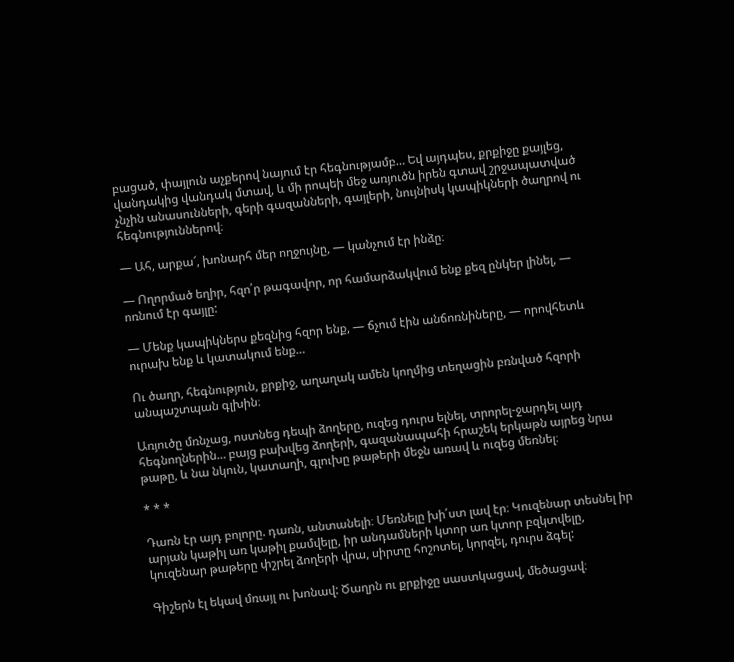բացած, փայլուն աչքերով նայում էր հեգնությամբ… Եվ այդպես, քրքիջը քայլեց, վանդակից վանդակ մտավ, և մի րոպեի մեջ առյուծն իրեն գտավ շրջապատված չնչին անասունների, գերի գազանների, գայլերի, նույնիսկ կապիկների ծաղրով ու հեգնություններով։

— Ահ, արքա՜, խոնարհ մեր ողջույնը, — կանչում էր ինձը։

— Ողորմած եղիր, հզո՛ր թագավոր, որ համարձակվում ենք քեզ ընկեր լինել, — ոռնում էր գայլը:

— Մենք կապիկներս քեզնից հզոր ենք, — ճչում էին անճոռնիները, — որովհետև ուրախ ենք և կատակում ենք…

Ու ծաղր, հեգնություն, քրքիջ, աղաղակ ամեն կողմից տեղացին բռնված հզորի անպաշտպան գլխին։

Առյուծը մռնչաց, ոստնեց դեպի ձողերը, ուզեց դուրս ելնել, տրորել-ջարդել այդ հեգնողներին… բայց բախվեց ձողերի, գազանապահի հրաշեկ երկաթն այրեց նրա թաթը, և նա նկուն, կատաղի, գլուխը թաթերի մեջն առավ և ուզեց մեռնել։

* * *

Դառն էր այդ բոլորը. դառն, անտանելի։ Մեռնելը խի՛ստ լավ էր։ Կուզենար տեսնել իր արյան կաթիլ առ կաթիլ քամվելը, իր անդամների կտոր առ կտոր բզկտվելը, կուզենար թաթերը փշրել ձողերի վրա, սիրտը հոշոտել, կորզել, դուրս ձգել:

Գիշերն էլ եկավ մռայլ ու խոնավ: Ծաղրն ու քրքիջը սաստկացավ, մեծացավ։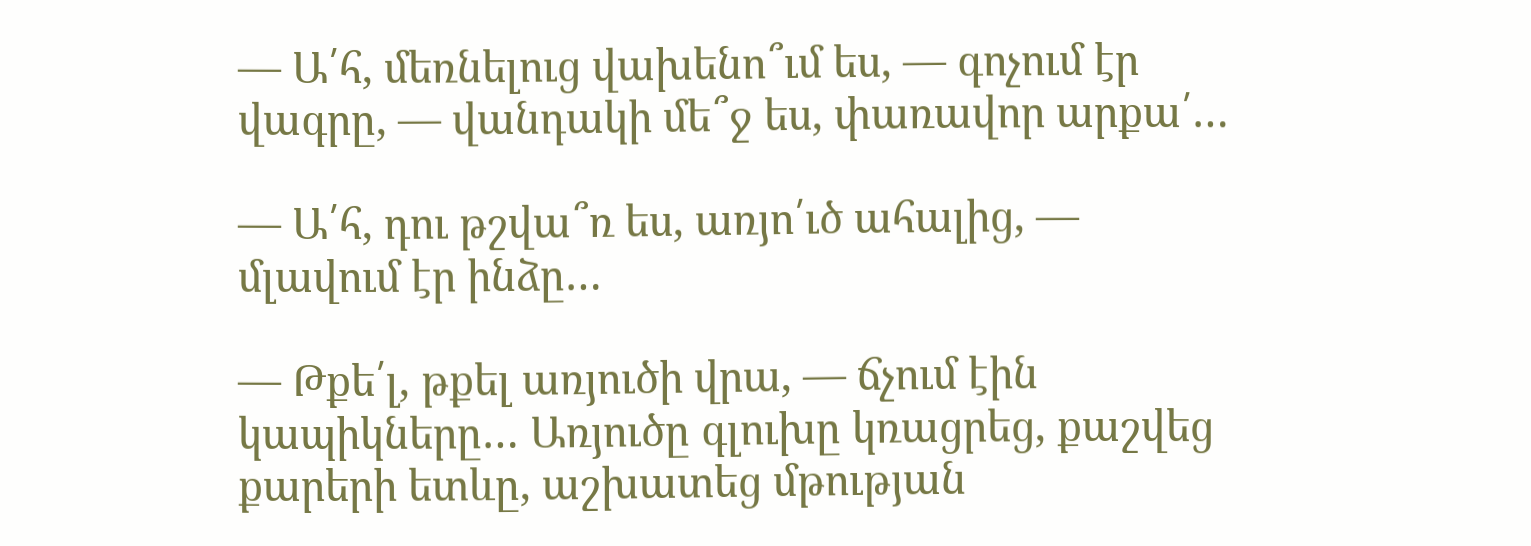— Ա՛հ, մեռնելուց վախենո՞ւմ ես, — գոչում էր վագրը, — վանդակի մե՞ջ ես, փառավոր արքա՛…

— Ա՛հ, դու թշվա՞ռ ես, առյո՛ւծ ահալից, — մլավում էր ինձը…

— Թքե՛լ, թքել առյուծի վրա, — ճչում էին կապիկները… Առյուծը գլուխը կռացրեց, քաշվեց քարերի ետևը, աշխատեց մթության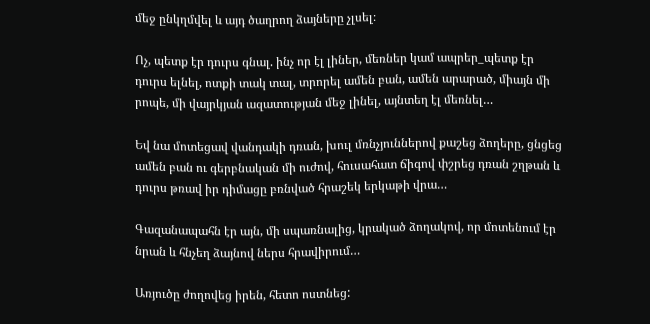մեջ ընկղմվել և այդ ծաղրող ձայները չլսել։

Ոչ, պետք էր դուրս գնալ. ինչ որ էլ լիներ, մեռներ կամ ապրեր_պետք էր դուրս ելնել, ոտքի տակ տալ, տրորել ամեն բան, ամեն արարած, միայն մի րոպե, մի վայրկյան ազատության մեջ լինել, այնտեղ էլ մեռնել…

Եվ նա մոտեցավ վանդակի դռան, խուլ մռնչյուններով քաշեց ձողերը, ցնցեց ամեն բան ու գերբնական մի ուժով, հուսահատ ճիգով փշրեց դռան շղթան և դուրս թռավ իր դիմացը բռնված հրաշեկ երկաթի վրա…

Գազանապահն էր այն, մի սպառնալից, կրակած ձողակով, որ մոտենում էր նրան և հնչեղ ձայնով ներս հրավիրում…

Առյուծը ժողովեց իրեն, հետո ոստնեց: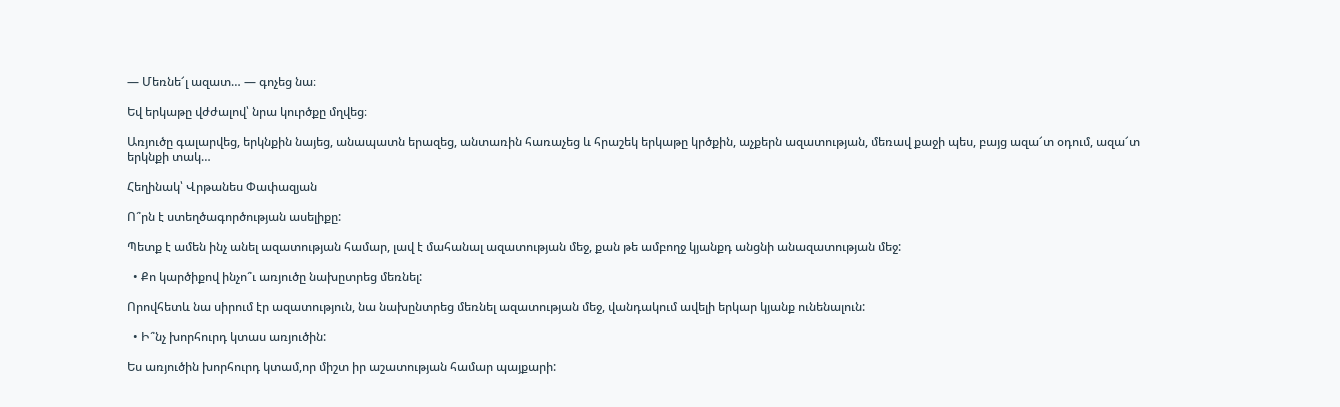— Մեռնե՜լ ազատ… — գոչեց նա։

Եվ երկաթը վժժալով՝ նրա կուրծքը մղվեց։

Առյուծը գալարվեց, երկնքին նայեց, անապատն երազեց, անտառին հառաչեց և հրաշեկ երկաթը կրծքին, աչքերն ազատության, մեռավ քաջի պես, բայց ազա՜տ օդում, ազա՜տ երկնքի տակ…

Հեղինակ՝ Վրթանես Փափազյան

Ո՞րն է ստեղծագործության ասելիքը:

Պետք է ամեն ինչ անել ազատության համար, լավ է մահանալ ազատության մեջ, քան թե ամբողջ կյանքդ անցնի անազատության մեջ:

  • Քո կարծիքով ինչո՞ւ առյուծը նախըտրեց մեռնել:

Որովհետև նա սիրում էր ազատություն, նա նախընտրեց մեռնել ազատության մեջ, վանդակում ավելի երկար կյանք ունենալուն:

  • Ի՞նչ խորհուրդ կտաս առյուծին:

Ես առյուծին խորհուրդ կտամ,որ միշտ իր աշատության համար պայքարի: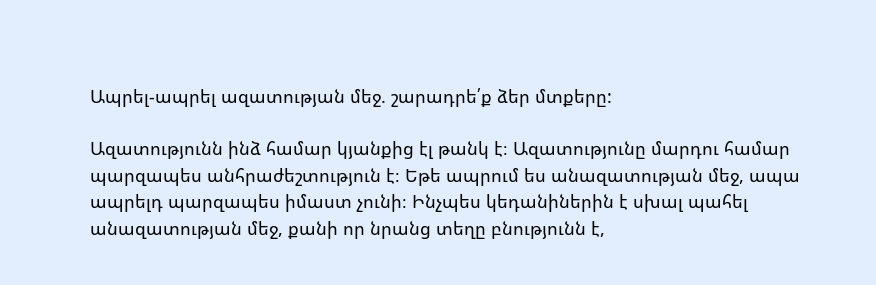Ապրել-ապրել ազատության մեջ. շարադրե՛ք ձեր մտքերը:

Ազատությունն ինձ համար կյանքից էլ թանկ է։ Ազատությունը մարդու համար պարզապես անհրաժեշտություն է։ Եթե ապրում ես անազատության մեջ, ապա ապրելդ պարզապես իմաստ չունի։ Ինչպես կեդանիներին է սխալ պահել անազատության մեջ, քանի որ նրանց տեղը բնությունն է,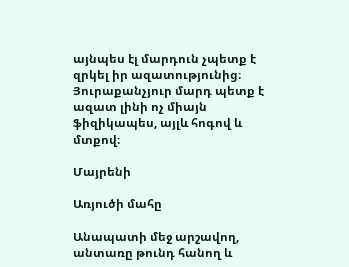այնպես էլ մարդուն չպետք է զրկել իր ազատությունից։ Յուրաքանչյուր մարդ պետք է ազատ լինի ոչ միայն ֆիզիկապես, այլև հոգով և մտքով։

Մայրենի

Առյուծի մահը

Անապատի մեջ արշավող, անտառը թունդ հանող և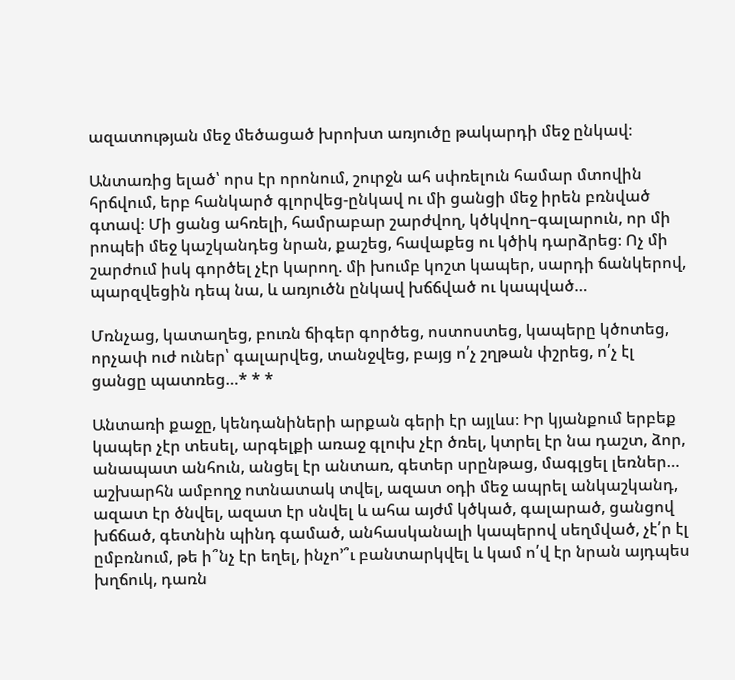ազատության մեջ մեծացած խրոխտ առյուծը թակարդի մեջ ընկավ։

Անտառից ելած՝ որս էր որոնում, շուրջն ահ սփռելուն համար մտովին հրճվում, երբ հանկարծ գլորվեց-ընկավ ու մի ցանցի մեջ իրեն բռնված գտավ։ Մի ցանց ահռելի, համրաբար շարժվող, կծկվող–գալարուն, որ մի րոպեի մեջ կաշկանդեց նրան, քաշեց, հավաքեց ու կծիկ դարձրեց։ Ոչ մի շարժում իսկ գործել չէր կարող. մի խումբ կոշտ կապեր, սարդի ճանկերով, պարզվեցին դեպ նա, և առյուծն ընկավ խճճված ու կապված…

Մռնչաց, կատաղեց, բուռն ճիգեր գործեց, ոստոստեց, կապերը կծոտեց, որչափ ուժ ուներ՝ գալարվեց, տանջվեց, բայց ո՛չ շղթան փշրեց, ո՛չ էլ ցանցը պատռեց…* * *

Անտառի քաջը, կենդանիների արքան գերի էր այլևս։ Իր կյանքում երբեք կապեր չէր տեսել, արգելքի առաջ գլուխ չէր ծռել, կտրել էր նա դաշտ, ձոր, անապատ անհուն, անցել էր անտառ, գետեր սրընթաց, մագլցել լեռներ… աշխարհն ամբողջ ոտնատակ տվել, ազատ օդի մեջ ապրել անկաշկանդ, ազատ էր ծնվել, ազատ էր սնվել և ահա այժմ կծկած, գալարած, ցանցով խճճած, գետնին պինդ գամած, անհասկանալի կապերով սեղմված, չէ՛ր էլ ըմբռնում, թե ի՞նչ էր եղել, ինչո՚՞ւ բանտարկվել և կամ ո՛վ էր նրան այդպես խղճուկ, դառն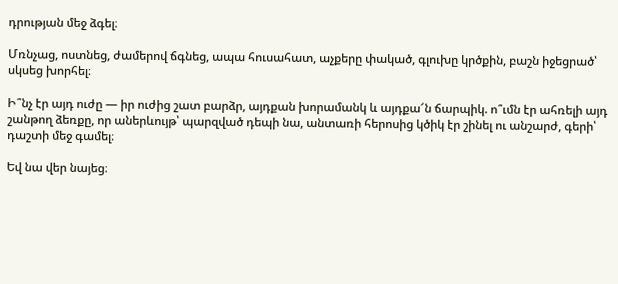դրության մեջ ձգել։

Մռնչաց, ոստնեց, ժամերով ճգնեց, ապա հուսահատ, աչքերը փակած, գլուխը կրծքին, բաշն իջեցրած՝ սկսեց խորհել։

Ի՞նչ էր այդ ուժը — իր ուժից շատ բարձր, այդքան խորամանկ և այդքա՜ն ճարպիկ. ո՞ւմն էր ահռելի այդ շանթող ձեռքը, որ աներևույթ՝ պարզված դեպի նա, անտառի հերոսից կծիկ էր շինել ու անշարժ, գերի՝ դաշտի մեջ գամել։

Եվ նա վեր նայեց։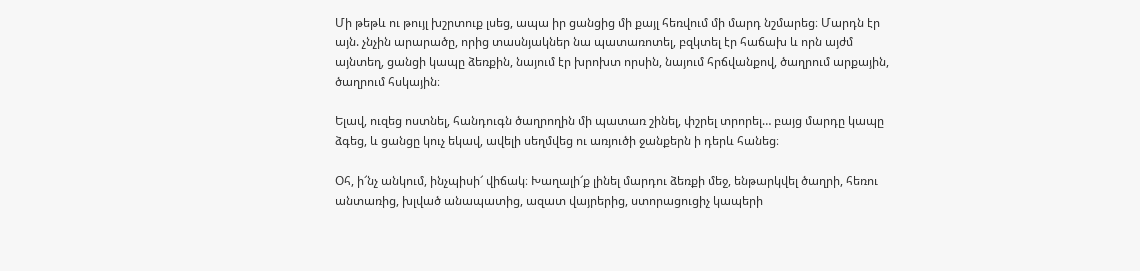Մի թեթև ու թույլ խշրտուք լսեց, ապա իր ցանցից մի քայլ հեռվում մի մարդ նշմարեց։ Մարդն էր այն. չնչին արարածը, որից տասնյակներ նա պատառոտել, բզկտել էր հաճախ և որն այժմ այնտեղ, ցանցի կապը ձեռքին, նայում էր խրոխտ որսին, նայում հրճվանքով, ծաղրում արքային, ծաղրում հսկային։

Ելավ, ուզեց ոստնել, հանդուգն ծաղրողին մի պատառ շինել, փշրել տրորել… բայց մարդը կապը ձգեց, և ցանցը կուչ եկավ, ավելի սեղմվեց ու առյուծի ջանքերն ի դերև հանեց։

Օհ, ի՜նչ անկում, ինչպիսի՜ վիճակ։ Խաղալի՜ք լինել մարդու ձեռքի մեջ, ենթարկվել ծաղրի, հեռու անտառից, խլված անապատից, ազատ վայրերից, ստորացուցիչ կապերի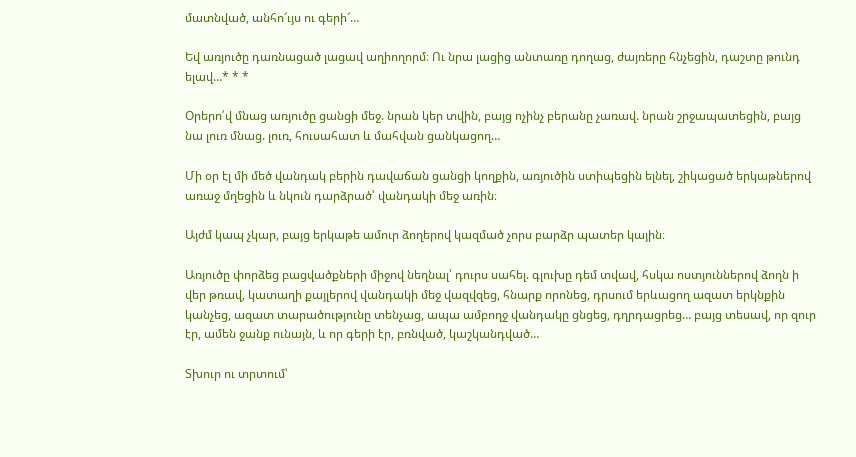մատնված, անհո՜ւյս ու գերի՜…

Եվ առյուծը դառնացած լացավ աղիողորմ։ Ու նրա լացից անտառը դողաց, ժայռերը հնչեցին, դաշտը թունդ ելավ…* * *

Օրերո՛վ մնաց առյուծը ցանցի մեջ. նրան կեր տվին, բայց ոչինչ բերանը չառավ. նրան շրջապատեցին, բայց նա լուռ մնաց. լուռ, հուսահատ և մահվան ցանկացող…

Մի օր էլ մի մեծ վանդակ բերին դավաճան ցանցի կողքին, առյուծին ստիպեցին ելնել, շիկացած երկաթներով առաջ մղեցին և նկուն դարձրած՝ վանդակի մեջ առին։

Այժմ կապ չկար, բայց երկաթե ամուր ձողերով կազմած չորս բարձր պատեր կային։

Առյուծը փորձեց բացվածքների միջով նեղնալ՝ դուրս սահել. գլուխը դեմ տվավ, հսկա ոստյուններով ձողն ի վեր թռավ, կատաղի քայլերով վանդակի մեջ վազվզեց, հնարք որոնեց, դրսում երևացող ազատ երկնքին կանչեց, ազատ տարածությունը տենչաց, ապա ամբողջ վանդակը ցնցեց, դղրդացրեց… բայց տեսավ, որ զուր էր, ամեն ջանք ունայն, և որ գերի էր, բռնված, կաշկանդված…

Տխուր ու տրտում՝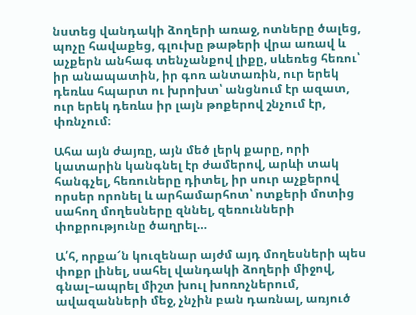նստեց վանդակի ձողերի առաջ, ոտները ծալեց, պոչը հավաքեց, գլուխը թաթերի վրա առավ և աչքերն անհագ տենչանքով լիքը, սևեռեց հեռու՝ իր անապատին, իր գոռ անտառին, ուր երեկ դեռևս հպարտ ու խրոխտ՝ անցնում էր ազատ, ուր երեկ դեռևս իր լայն թոքերով շնչում էր, փռնչում։

Ահա այն ժայռը, այն մեծ լերկ քարը, որի կատարին կանգնել էր ժամերով, արևի տակ հանգչել, հեռուները դիտել, իր սուր աչքերով որսեր որոնել և արհամարհոտ՝ ոտքերի մոտից սահող մողեսները զննել, զեռունների փոքրությունը ծաղրել…

Ա՛հ, որքա՜ն կուզենար այժմ այդ մողեսների պես փոքր լինել, սահել վանդակի ձողերի միջով, գնալ–ապրել միշտ խուլ խոռոչներում, ավազանների մեջ, չնչին բան դառնալ, առյուծ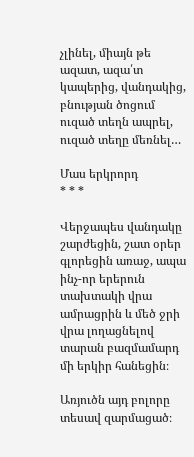չլինել, միայն թե ազատ, ազա՛տ կապերից, վանդակից, բնության ծոցում ուզած տեղն ապրել, ուզած տեղը մեռնել…

Մաս երկրորդ
* * *

Վերջապես վանդակը շարժեցին, շատ օրեր գլորեցին առաջ, ապա ինչ-որ երերուն տախտակի վրա ամրացրին և մեծ ջրի վրա լողացնելով տարան բազմամարդ մի երկիր հանեցին։

Առյուծն այդ բոլորը տեսավ զարմացած։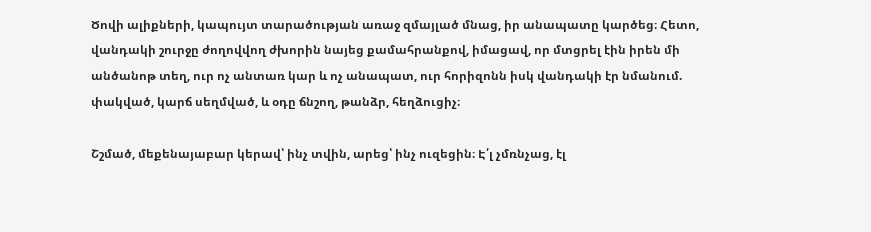Ծովի ալիքների, կապույտ տարածության առաջ զմայլած մնաց, իր անապատը կարծեց։ Հետո, վանդակի շուրջը ժողովվող ժխորին նայեց քամահրանքով, իմացավ, որ մտցրել էին իրեն մի անծանոթ տեղ, ուր ոչ անտառ կար և ոչ անապատ, ուր հորիզոնն իսկ վանդակի էր նմանում. փակված, կարճ սեղմված, և օդը ճնշող, թանձր, հեղձուցիչ։

Շշմած, մեքենայաբար կերավ՝ ինչ տվին, արեց՝ ինչ ուզեցին։ Է՛լ չմռնչաց, էլ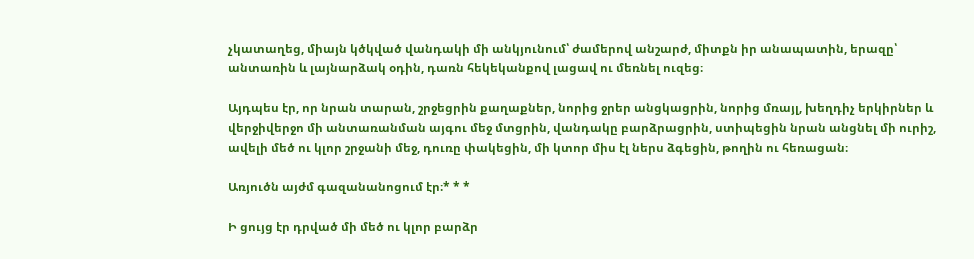չկատաղեց, միայն կծկված վանդակի մի անկյունում՝ ժամերով անշարժ, միտքն իր անապատին, երազը՝ անտառին և լայնարձակ օդին, դառն հեկեկանքով լացավ ու մեռնել ուզեց։

Այդպես էր, որ նրան տարան, շրջեցրին քաղաքներ, նորից ջրեր անցկացրին, նորից մռայլ, խեղդիչ երկիրներ և վերջիվերջո մի անտառանման այգու մեջ մտցրին, վանդակը բարձրացրին, ստիպեցին նրան անցնել մի ուրիշ, ավելի մեծ ու կլոր շրջանի մեջ, դուռը փակեցին, մի կտոր միս էլ ներս ձգեցին, թողին ու հեռացան։

Առյուծն այժմ գազանանոցում էր։* * *

Ի ցույց էր դրված մի մեծ ու կլոր բարձր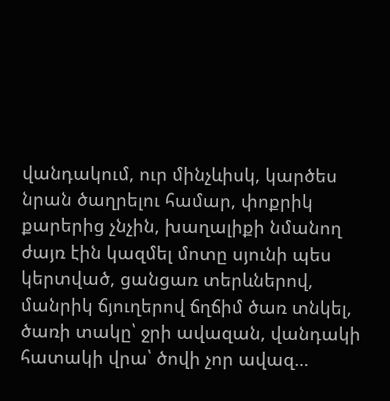վանդակում, ուր մինչևիսկ, կարծես նրան ծաղրելու համար, փոքրիկ քարերից չնչին, խաղալիքի նմանող ժայռ էին կազմել մոտը սյունի պես կերտված, ցանցառ տերևներով, մանրիկ ճյուղերով ճղճիմ ծառ տնկել, ծառի տակը՝ ջրի ավազան, վանդակի հատակի վրա՝ ծովի չոր ավազ…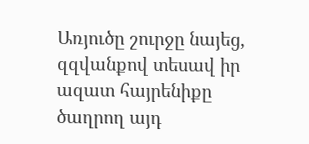Առյուծը շուրջը նայեց, զզվանքով տեսավ իր ազատ հայրենիքը ծաղրող այդ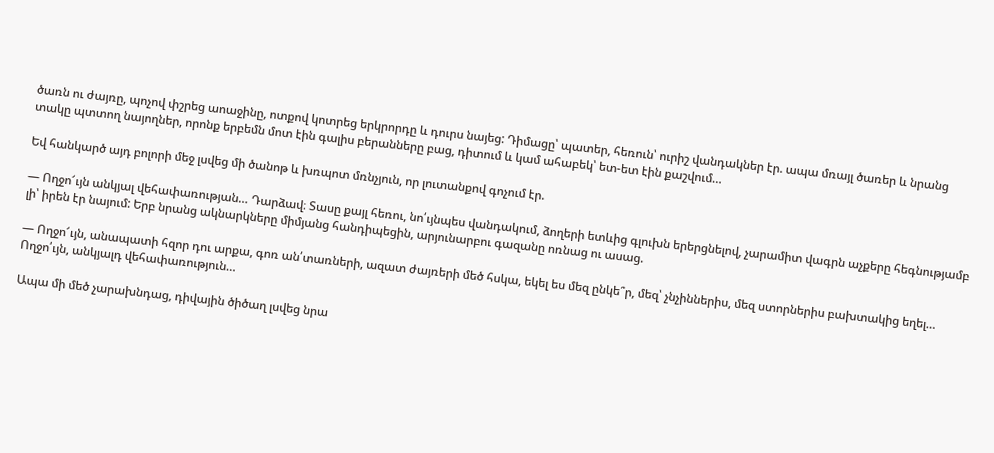ծառն ու ժայռը, պոչով փշրեց աոաջինը, ոտքով կոտրեց երկրորդը և դուրս նայեց: Դիմացը՝ պատեր, հեռուն՝ ուրիշ վանդակներ էր. ապա մռայլ ծառեր և նրանց տակը պտտող նայողներ, որոնք երբեմն մոտ էին գալիս բերանները բաց, դիտում և կամ ահաբեկ՝ ետ-ետ էին քաշվում…

Եվ հանկարծ այդ բոլորի մեջ լսվեց մի ծանոթ և խռպոտ մռնչյուն, որ լուտանքով գոչում էր.

— Ողջո՜ւյն անկյալ վեհափառության… Դարձավ։ Տասը քայլ հեռու, նո՛ւյնպես վանդակում, ձողերի ետևից գլուխն երերցնելով, չարամիտ վագրն աչքերը հեգնությամբ լի՝ իրեն էր նայում: Երբ նրանց ակնարկները միմյանց հանդիպեցին, արյունարբու գազանը ոռնաց ու ասաց.

— Ողջո՜ւյն, անապատի հզոր դու արքա, գոռ ան՛տառների, ազատ ժայռերի մեծ հսկա, եկել ես մեզ ընկե՞ր, մեզ՝ չնչիններիս, մեզ ստորներիս բախտակից եղել… Ողջո՛ւյն, անկյալդ վեհափառություն…

Ապա մի մեծ չարախնդաց, դիվային ծիծաղ լսվեց նրա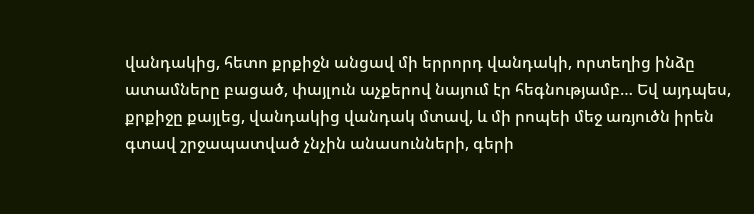վանդակից, հետո քրքիջն անցավ մի երրորդ վանդակի, որտեղից ինձը ատամները բացած, փայլուն աչքերով նայում էր հեգնությամբ… Եվ այդպես, քրքիջը քայլեց, վանդակից վանդակ մտավ, և մի րոպեի մեջ առյուծն իրեն գտավ շրջապատված չնչին անասունների, գերի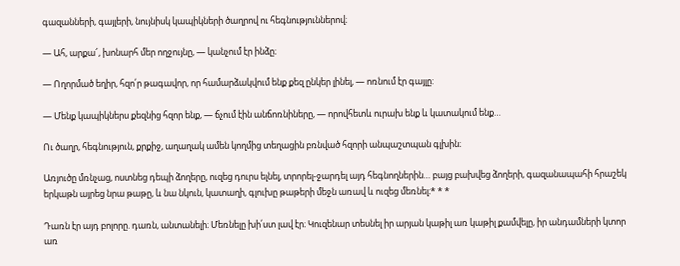գազանների, գայլերի, նույնիսկ կապիկների ծաղրով ու հեգնություններով։

— Ահ, արքա՜, խոնարհ մեր ողջույնը, — կանչում էր ինձը։

— Ողորմած եղիր, հզո՛ր թագավոր, որ համարձակվում ենք քեզ ընկեր լինել, — ոռնում էր գայլը:

— Մենք կապիկներս քեզնից հզոր ենք, — ճչում էին անճոռնիները, — որովհետև ուրախ ենք և կատակում ենք…

Ու ծաղր, հեգնություն, քրքիջ, աղաղակ ամեն կողմից տեղացին բռնված հզորի անպաշտպան գլխին։

Առյուծը մռնչաց, ոստնեց դեպի ձողերը, ուզեց դուրս ելնել, տրորել-ջարդել այդ հեգնողներին… բայց բախվեց ձողերի, գազանապահի հրաշեկ երկաթն այրեց նրա թաթը, և նա նկուն, կատաղի, գլուխը թաթերի մեջն առավ և ուզեց մեռնել։* * *

Դառն էր այդ բոլորը. դառն, անտանելի։ Մեռնելը խի՛ստ լավ էր։ Կուզենար տեսնել իր արյան կաթիլ առ կաթիլ քամվելը, իր անդամների կտոր առ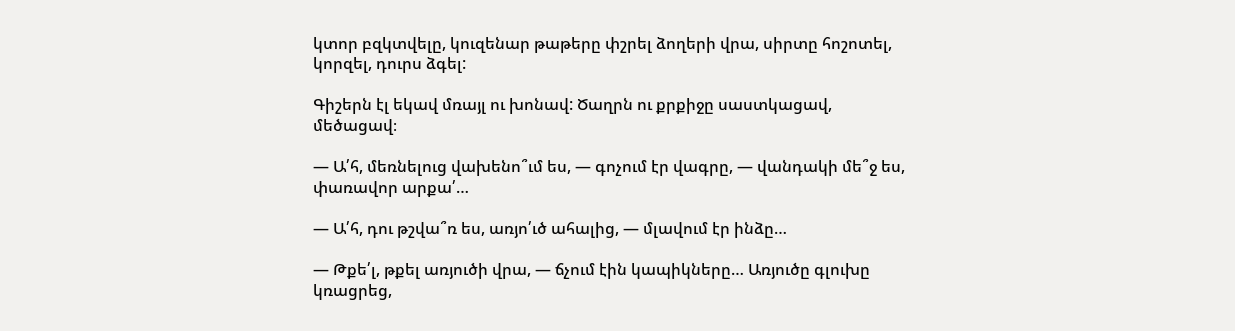կտոր բզկտվելը, կուզենար թաթերը փշրել ձողերի վրա, սիրտը հոշոտել, կորզել, դուրս ձգել:

Գիշերն էլ եկավ մռայլ ու խոնավ: Ծաղրն ու քրքիջը սաստկացավ, մեծացավ։

— Ա՛հ, մեռնելուց վախենո՞ւմ ես, — գոչում էր վագրը, — վանդակի մե՞ջ ես, փառավոր արքա՛…

— Ա՛հ, դու թշվա՞ռ ես, առյո՛ւծ ահալից, — մլավում էր ինձը…

— Թքե՛լ, թքել առյուծի վրա, — ճչում էին կապիկները… Առյուծը գլուխը կռացրեց,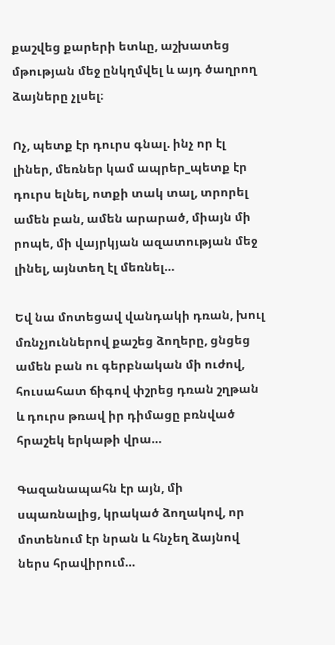քաշվեց քարերի ետևը, աշխատեց մթության մեջ ընկղմվել և այդ ծաղրող ձայները չլսել։

Ոչ, պետք էր դուրս գնալ. ինչ որ էլ լիներ, մեռներ կամ ապրեր_պետք էր դուրս ելնել, ոտքի տակ տալ, տրորել ամեն բան, ամեն արարած, միայն մի րոպե, մի վայրկյան ազատության մեջ լինել, այնտեղ էլ մեռնել…

Եվ նա մոտեցավ վանդակի դռան, խուլ մռնչյուններով քաշեց ձողերը, ցնցեց ամեն բան ու գերբնական մի ուժով, հուսահատ ճիգով փշրեց դռան շղթան և դուրս թռավ իր դիմացը բռնված հրաշեկ երկաթի վրա…

Գազանապահն էր այն, մի սպառնալից, կրակած ձողակով, որ մոտենում էր նրան և հնչեղ ձայնով ներս հրավիրում…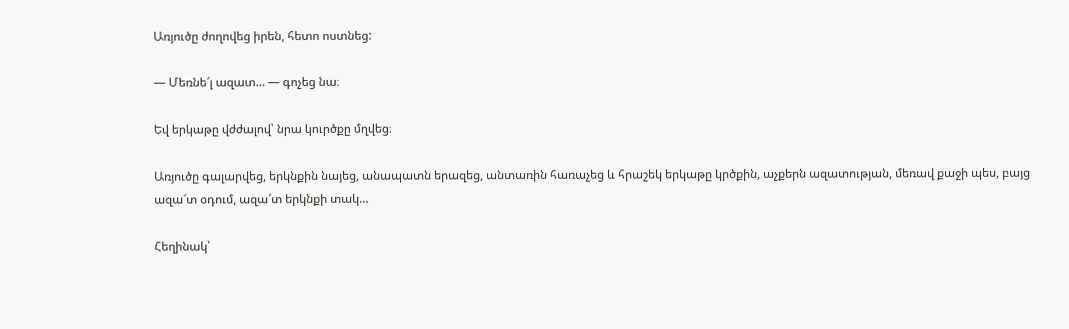Առյուծը ժողովեց իրեն, հետո ոստնեց:

— Մեռնե՜լ ազատ… — գոչեց նա։

Եվ երկաթը վժժալով՝ նրա կուրծքը մղվեց։

Առյուծը գալարվեց, երկնքին նայեց, անապատն երազեց, անտառին հառաչեց և հրաշեկ երկաթը կրծքին, աչքերն ազատության, մեռավ քաջի պես, բայց ազա՜տ օդում, ազա՜տ երկնքի տակ…

Հեղինակ՝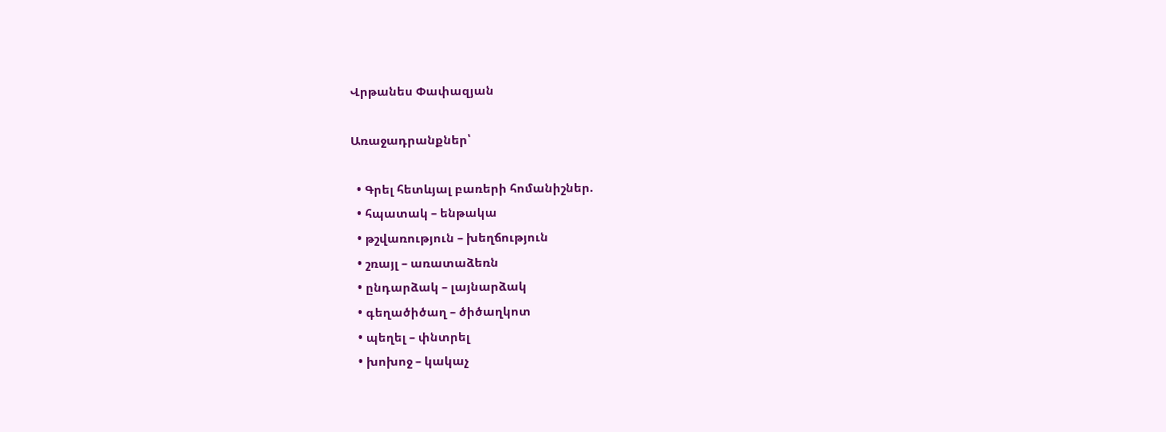Վրթանես Փափազյան

Առաջադրանքներ՝

  • Գրել հետևյալ բառերի հոմանիշներ.
  • հպատակ – ենթակա
  • թշվառություն – խեղճություն
  • շռայլ – առատաձեռն
  • ընդարձակ – լայնարձակ
  • գեղածիծաղ – ծիծաղկոտ
  • պեղել – փնտրել
  • խոխոջ – կակաչ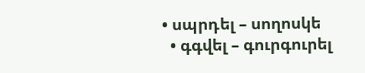• սպրդել – սողոսկե
  • գգվել – գուրգուրել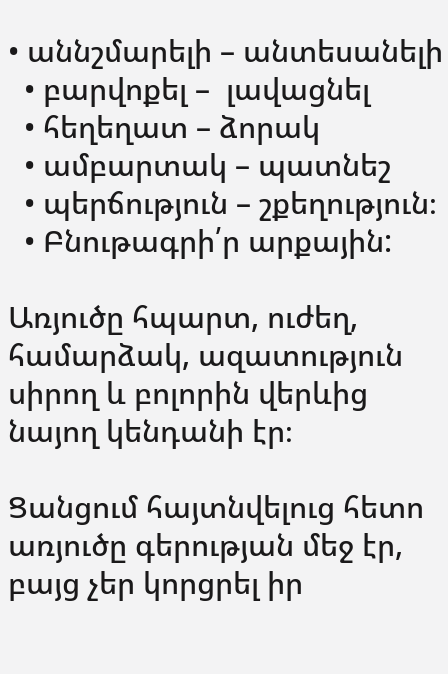• աննշմարելի – անտեսանելի
  • բարվոքել –  լավացնել
  • հեղեղատ – ձորակ
  • ամբարտակ – պատնեշ
  • պերճություն – շքեղություն։
  • Բնութագրի՛ր արքային:

Առյուծը հպարտ, ուժեղ, համարձակ, ազատություն սիրող և բոլորին վերևից նայող կենդանի էր։

Ցանցում հայտնվելուց հետո առյուծը գերության մեջ էր, բայց չեր կորցրել իր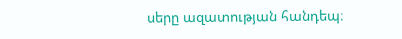սերը ազատության հանդեպ։